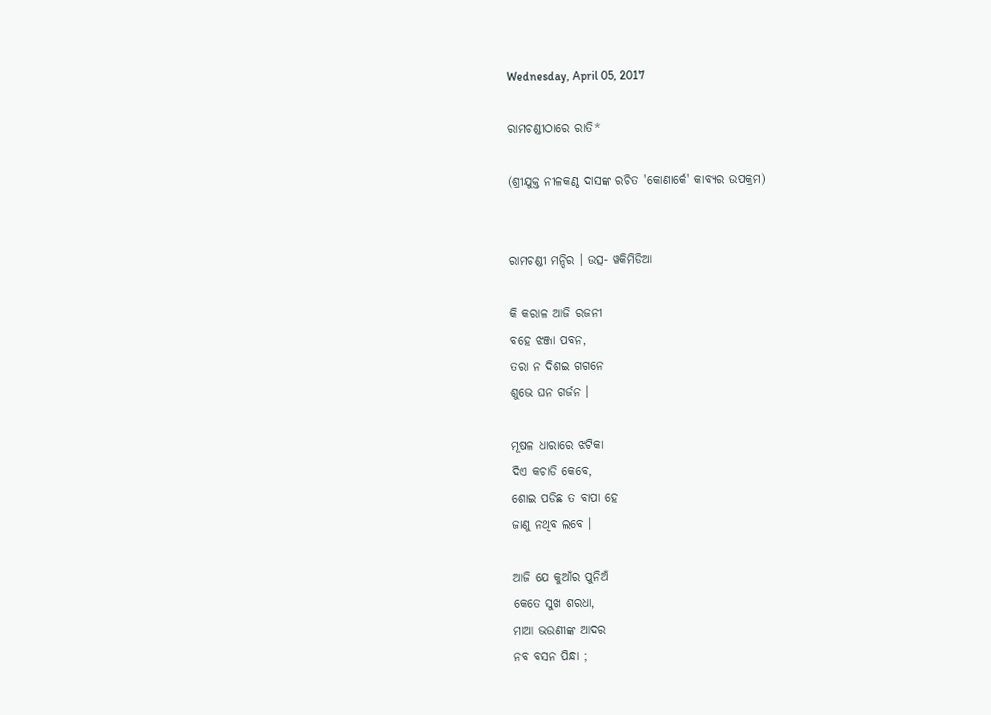Wednesday, April 05, 2017

ରାମଚଣ୍ଡୀଠାରେ ରାତି*

(ଶ୍ରୀଯୁକ୍ତ ନୀଳକଣ୍ଠ ଦାସଙ୍କ ରଚିତ 'କୋଣାର୍କେ' କାବ୍ୟର ଉପକ୍ରମ)


ରାମଚଣ୍ଡୀ ମନ୍ଦିର । ଉତ୍ସ- ୱକିମିଡିଆ

କି କରାଳ ଆଜି ରଜନୀ
ବହେ ଝଞ୍ଜା ପବନ,
ତରା ନ ଦିଶଇ ଗଗନେ
ଶୁଭେ ଘନ ଗର୍ଜନ ।

ମୂଷଳ ଧାରାରେ ଝଟିକା
ଦିଏ କଚାଡି କେବେ,
ଶୋଇ ପଡିଛ ତ ବାପା ହେ
ଜାଣୁ ନଥିବ ଲବେ ।

ଆଜି ଯେ କୁଆଁର ପୁନିଅଁ
କେତେ ସୁଖ ଶରଧା,
ମାଆ ଭଉଣୀଙ୍କ ଆଦର
ନବ ବସନ ପିନ୍ଧା ;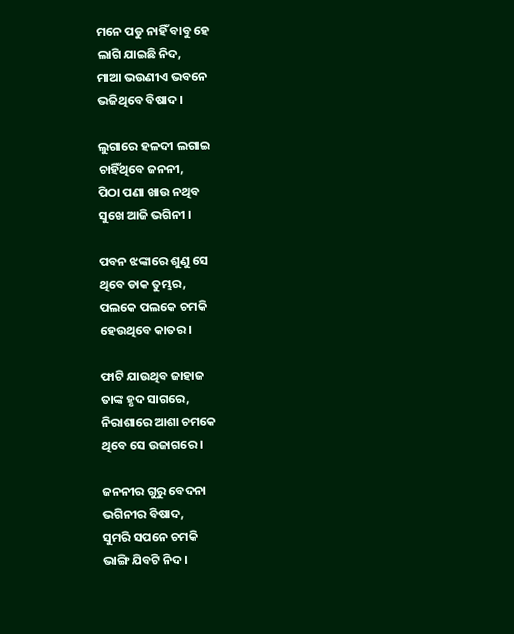ମନେ ପଡୁ ନାହିଁ ବାବୁ ହେ
ଲାଗି ଯାଇଛି ନିଦ,
ମାଆ ଭଉଣୀଏ ଭବନେ
ଭଜିଥିବେ ବିଷାଦ ।

ଲୁଗାରେ ହଳଦୀ ଲଗାଇ
ଚାହିଁଥିବେ ଜନନୀ,
ପିଠା ପଣା ଖାଉ ନଥିବ
ସୁଖେ ଆଜି ଭଗିନୀ ।

ପବନ ଝଙ୍କାରେ ଶୁଣୁ ସେ
ଥିବେ ଡାକ ତୁମ୍ଭର,
ପଲକେ ପଲକେ ଚମକି
ହେଉଥିବେ କାତର ।

ଫାଟି ଯାଉଥିବ ଜାହାଜ
ତାଙ୍କ ହୃଦ ସାଗରେ,
ନିରାଶାରେ ଆଶା ଚମକେ
ଥିବେ ସେ ଉଜାଗରେ ।

ଜନନୀର ଗୁରୁ ବେଦନା
ଭଗିନୀର ବିଷାଦ,
ସୁମରି ସପନେ ଚମକି
ଭାଙ୍ଗି ଯିବଟି ନିଦ ।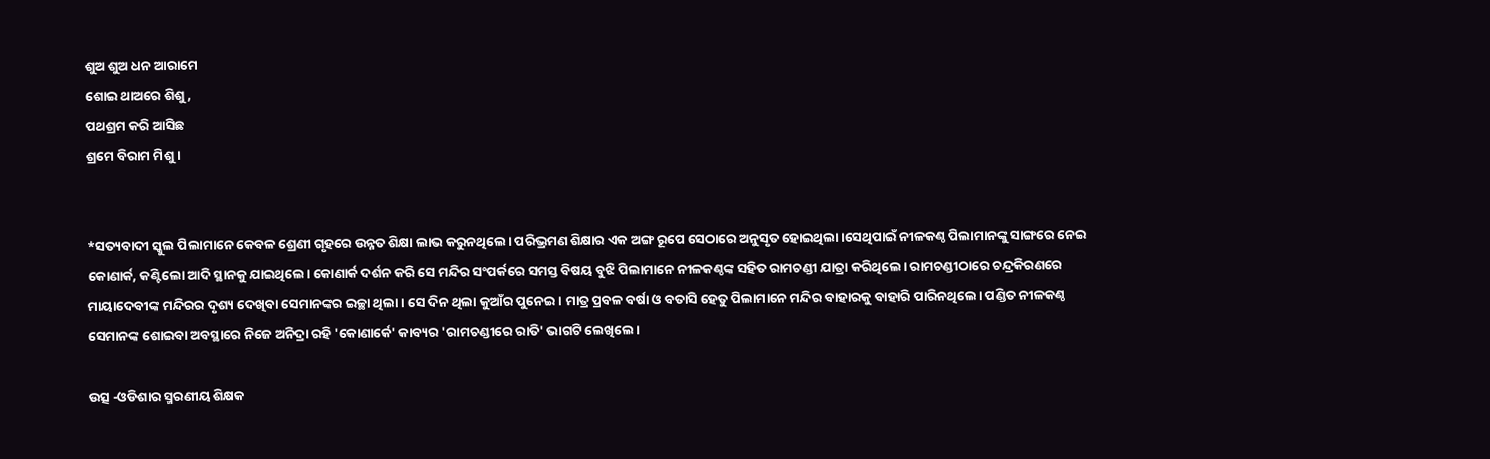ଶୁଅ ଶୁଅ ଧନ ଆରାମେ
ଶୋଇ ଥାଅରେ ଶିଶୁ,
ପଥଶ୍ରମ କରି ଆସିଛ
ଶ୍ରମେ ବିରାମ ମିଶୁ ।


*ସତ୍ୟବାଦୀ ସ୍କୁଲ ପିଲାମାନେ କେବଳ ଶ୍ରେଣୀ ଗୃହରେ ଉନ୍ନତ ଶିକ୍ଷା ଲାଭ କରୁନଥିଲେ। ପରିଭ୍ରମଣ ଶିକ୍ଷାର ଏକ ଅଙ୍ଗ ରୂପେ ସେଠାରେ ଅନୁସୃତ ହୋଇଥିଲା ।ସେଥିପାଇଁ ନୀଳକଣ୍ଠ ପିଲାମାନଙ୍କୁ ସାଙ୍ଗରେ ନେଇ କୋଣାର୍କ, କଣ୍ଟିଲୋ ଆଦି ସ୍ଥାନକୁ ଯାଇଥିଲେ। କୋଣାର୍କ ଦର୍ଶନ କରି ସେ ମନ୍ଦିର ସଂପର୍କରେ ସମସ୍ତ ବିଷୟ ବୁଝି ପିଲାମାନେ ନୀଳକଣ୍ଠଙ୍କ ସହିତ ରାମଚଣ୍ଡୀ ଯାତ୍ରା କରିଥିଲେ। ରାମଚଣ୍ଡୀଠାରେ ଚନ୍ଦ୍ରକିରଣରେ ମାୟାଦେବୀଙ୍କ ମନ୍ଦିରର ଦୃଶ୍ୟ ଦେଖିବା ସେମାନଙ୍କର ଇଚ୍ଛା ଥିଲା। ସେ ଦିନ ଥିଲା କୁଆଁର ପୁନେଇ। ମାତ୍ର ପ୍ରବଳ ବର୍ଷା ଓ ବତାସି ହେତୁ ପିଲାମାନେ ମନ୍ଦିର ବାହାରକୁ ବାହାରି ପାରିନଥିଲେ। ପଣ୍ଡିତ ନୀଳକଣ୍ଠ ସେମାନଙ୍କ ଶୋଇବା ଅବସ୍ଥାରେ ନିଜେ ଅନିଦ୍ରା ରହି 'କୋଣାର୍କେ' କାବ୍ୟର 'ରାମଚଣ୍ଡୀରେ ରାତି' ଭାଗଟି ଲେଖିଲେ।

ଉତ୍ସ -ଓଡିଶାର ସ୍ମରଣୀୟ ଶିକ୍ଷକ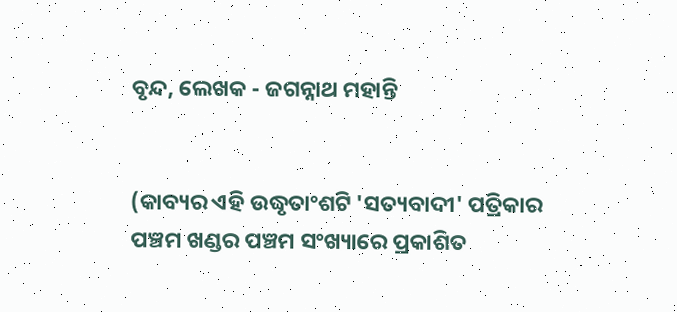ବୃନ୍ଦ, ଲେଖକ - ଜଗନ୍ନାଥ ମହାନ୍ତି


(କାବ୍ୟର ଏହି ଉଦ୍ଧୃତାଂଶଟି 'ସତ୍ୟବାଦୀ' ପତ୍ରିକାର ପଞ୍ଚମ ଖଣ୍ଡର ପଞ୍ଚମ ସଂଖ୍ୟାରେ ପ୍ରକାଶିତ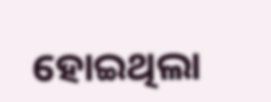ହୋଇଥିଲା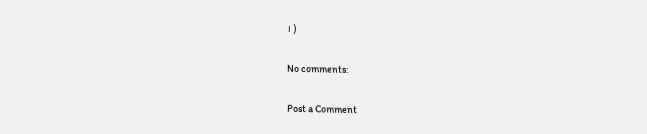। )

No comments:

Post a Comment